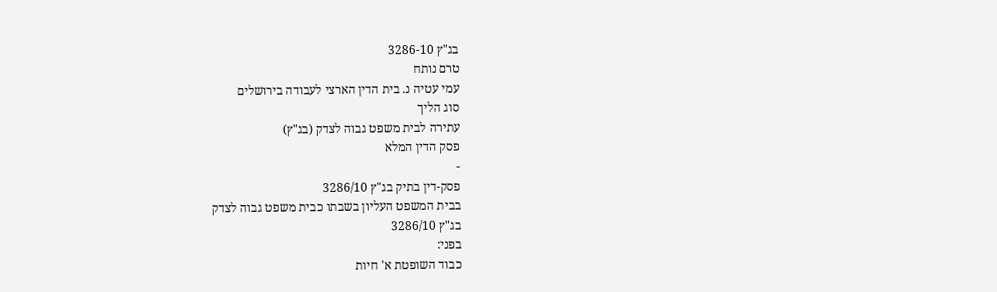בג"ץ 3286-10
טרם נותח
עמי עטיה נ. בית הדין הארצי לעבודה בירושלים
סוג הליך
עתירה לבית משפט גבוה לצדק (בג"ץ)
פסק הדין המלא
-
פסק-דין בתיק בג"ץ 3286/10
בבית המשפט העליון בשבתו כבית משפט גבוה לצדק
בג"ץ 3286/10
בפני:
כבוד השופטת א' חיות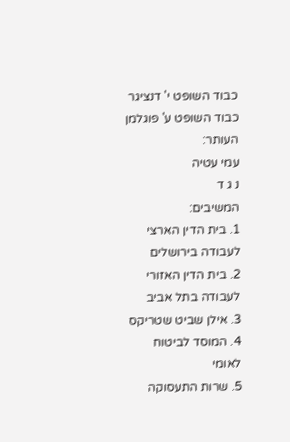כבוד השופט י' דנציגר
כבוד השופט ע' פוגלמן
העותר:
עמי עטיה
נ ג ד
המשיבים:
1. בית הדין הארצי לעבודה בירושלים
2. בית הדין האזורי לעבודה בתל אביב
3. אילן שביט שטריקס
4. המוסד לביטוח לאומי
5. שרות התעסוקה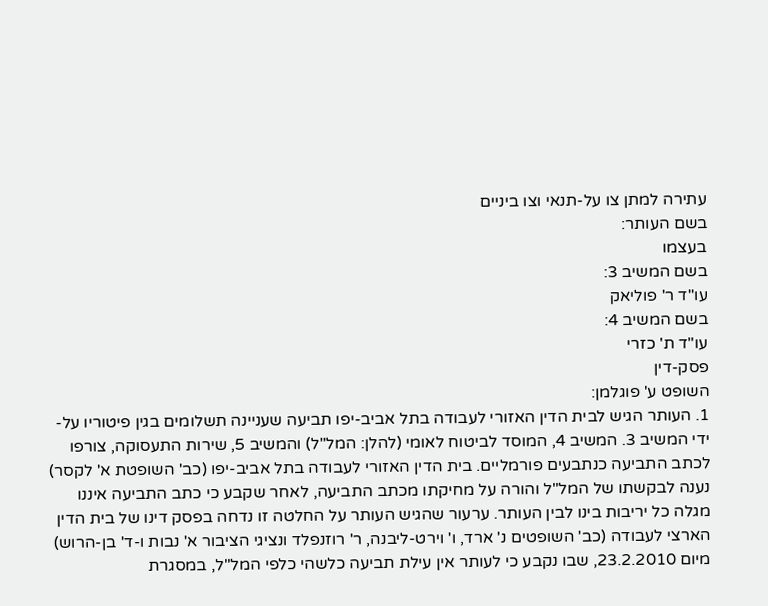עתירה למתן צו על-תנאי וצו ביניים
בשם העותר:
בעצמו
בשם המשיב 3:
עו"ד ר' פוליאק
בשם המשיב 4:
עו"ד ת' כזרי
פסק-דין
השופט ע' פוגלמן:
1. העותר הגיש לבית הדין האזורי לעבודה בתל אביב-יפו תביעה שעניינה תשלומים בגין פיטוריו על-ידי המשיב 3. המשיב 4, המוסד לביטוח לאומי (להלן: המל"ל) והמשיב 5, שירות התעסוקה, צורפו לכתב התביעה כנתבעים פורמליים. בית הדין האזורי לעבודה בתל אביב-יפו (כב' השופטת א' לקסר) נענה לבקשתו של המל"ל והורה על מחיקתו מכתב התביעה, לאחר שקבע כי כתב התביעה איננו מגלה כל יריבות בינו לבין העותר. ערעור שהגיש העותר על החלטה זו נדחה בפסק דינו של בית הדין הארצי לעבודה (כב' השופטים נ' ארד, ו' וירט-ליבנה, ר' רוזנפלד ונציגי הציבור א' נבות ו-ד' בן-הרוש) מיום 23.2.2010, שבו נקבע כי לעותר אין עילת תביעה כלשהי כלפי המל"ל, במסגרת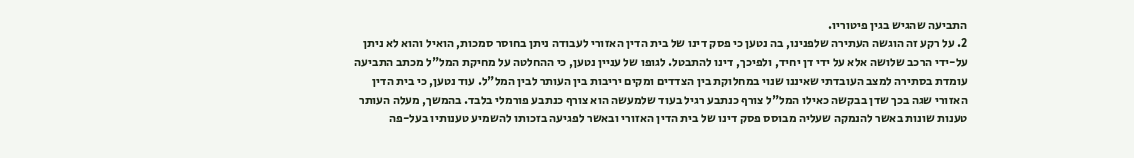התביעה שהגיש בגין פיטוריו.
2. על רקע זה הוגשה העתירה שלפנינו, בה נטען כי פסק דינו של בית הדין האזורי לעבודה ניתן בחוסר סמכות, הואיל והוא לא ניתן על-ידי הרכב שלושה אלא על ידי דן יחיד, ולפיכך, דינו להתבטל. לגופו של עניין נטען, כי ההחלטה על מחיקת המל"ל מכתב התביעה עומדת בסתירה למצב העובדתי שאיננו שנוי במחלוקת בין הצדדים ומקים יריבות בין העותר לבין המל"ל. עוד נטען, כי בית הדין האזורי שגה בכך שדן בבקשה כאילו המל"ל צורף כנתבע רגיל בעוד שלמעשה הוא צורף כנתבע פורמלי בלבד. בהמשך, מעלה העותר טענות שונות באשר להנמקה שעליה מבוסס פסק דינו של בית הדין האזורי ובאשר לפגיעה בזכותו להשמיע טענותיו בעל-פה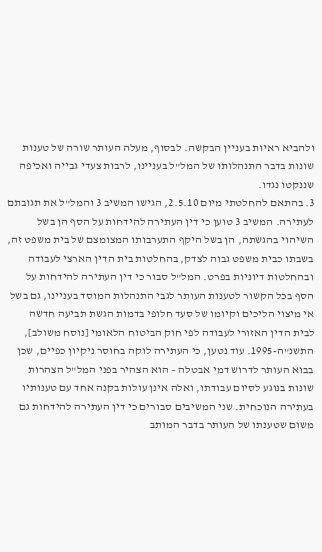ולהביא ראיות בעניין הבקשה. לבסוף, מעלה העותר שורה של טענות שונות בדבר התנהלותו של המל"ל בעניינו, לרבות צעדי גבייה ואכיפה שננקטו נגדו.
3. בהתאם להחלטתי מיום 2.5.10, הגישו המשיב 3 והמל"ל את תגובתם לעתירה. המשיב 3 טוען כי דין העתירה להידחות על הסף הן בשל השיהוי בהגשתה, הן בשל היקף התערבותו המצומצם של בית משפט זה, בשבתו כבית משפט גבוה לצדק, בהחלטות בית הדין הארצי לעבודה ובהחלטות דיוניות בפרט. המל"ל סבור כי דין העתירה להידחות על הסף בכל הקשור לטענות העותר לגבי התנהלות המוסד בעניינו, גם בשל אי מיצוי הליכים וקיומו של סעד חלופי בדמות הגשת תביעה חדשה לבית הדין האזורי לעבודה לפי חוק הביטוח הלאומי [נוסח משולב], התשנ"ה-1995. עוד נטען, כי העתירה לוקה בחוסר ניקיון כפיים, שכן בבוא העותר לדרוש דמי אבטלה – הוא הצהיר בפני המל"ל הצהרות שונות בנוגע לסיום עבודתו, ואלה אינן עולות בקנה אחד עם טענותיו בעתירה הנוכחית. שני המשיבים סבורים כי דין העתירה להידחות גם משום שטענתו של העותר בדבר המותב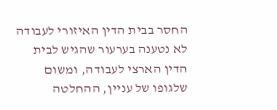החסר בבית הדין האיזורי לעבודה לא נטענה בערעור שהגיש לבית הדין הארצי לעבודה, ומשום שלגופו של עניין, ההחלטה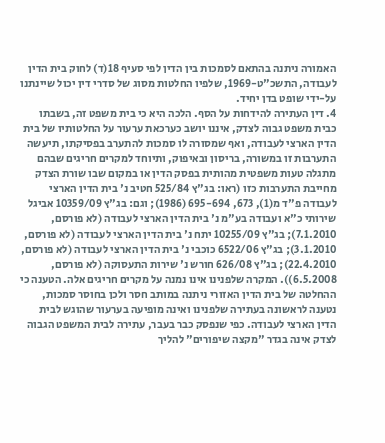האמורה ניתנה בהתאם לסמכות בין הדין לפי סעיף 18(ד) לחוק בית הדין לעבודה, התשכ"ט-1969, שלפיו החלטות מסוג של סדרי דין יכול שיינתנו על-ידי שופט בדן יחיד.
4. דין העתירה להידחות על הסף. הלכה היא כי בית משפט זה, בשבתו כבית משפט גבוה לצדק, איננו יושב כערכאת ערעור על החלטותיו של בית הדין הארצי לעבודה, ואף שמסורה לו סמכות להתערב בפסיקתו, תיעשה התערבות זו במשורה, בריסון ובאיפוק, ותיוחד למקרים חריגים שבהם מתגלה טעות משפטית מהותית בפסק הדין או במקום שבו שורת הצדק מחייבת התערבות כזו (ראו: בג"ץ 525/84 חטיב נ' בית הדין הארצי לעבודה פ"ד מ(1), 673, 695-694 (1986); וגם: בג"ץ 10359/09 אביגל שירותי כ"א ועבודה בע"מ נ' בית הדין הארצי לעבודה (לא פורסם, 7.1.2010); בג"ץ 10255/09 יתח נ' בית הדין הארצי לעבודה (לא פורסם, 3.1.2010); בג"ץ 6522/06 כוכבי נ' בית הדין הארצי לעבודה (לא פורסם, 22.4.2010); בג"ץ 626/08 חורש נ' שירות התעסוקה (לא פורסם, 6.5.2008)). המקרה שלפנינו אינו נמנה על מקרים חריגים אלה. הטענה כי ההחלטה של בית הדין האזורי ניתנה במותב חסר ולכן בחוסר סמכות, נטענה לראשונה בעתירה שלפנינו ואינה מופיעה בערעור שהוגש לבית הדין הארצי לעבודה. כפי שנפסק כבר בעבר, עתירה לבית המשפט הגבוה לצדק אינה בגדר "מקצה שיפורים" להליך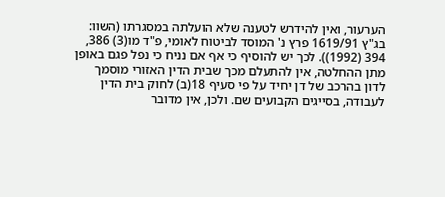הערעור, ואין להידרש לטענה שלא הועלתה במסגרתו (השוו: בג"ץ 1619/91 פרץ נ' המוסד לביטוח לאומי, פ"ד מו(3) 386, 394 (1992)). לכך יש להוסיף כי אף אם נניח כי נפל פגם באופן מתן ההחלטה, אין להתעלם מכך שבית הדין האזורי מוסמך לדון בהרכב של דן יחיד על פי סעיף 18(ב) לחוק בית הדין לעבודה, בסייגים הקבועים שם. ולכן, אין מדובר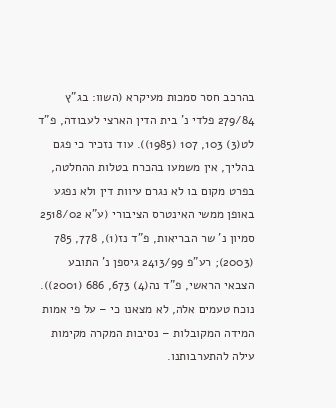בהרכב חסר סמכות מעיקרא (השוו: בג"ץ 279/84 פלדי נ' בית הדין הארצי לעבודה, פ"ד לט(3) 103, 107 (1985)). עוד נזכיר כי פגם בהליך, אין משמעו בהכרח בטלות ההחלטה, בפרט מקום בו לא נגרם עיוות דין ולא נפגע באופן ממשי האינטרס הציבורי (ע"א 2518/02 סמיון נ' שר הבריאות, פ"ד נז(1), 778, 785 (2003); רע"פ 2413/99 גיספן נ' התובע הצבאי הראשי, פ"ד נה(4) 673, 686 (2001)). נוכח טעמים אלה, לא מצאנו כי – על פי אמות המידה המקובלות – נסיבות המקרה מקימות עילה להתערבותנו.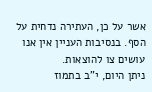אשר על כן, העתירה נדחית על הסף. בנסיבות העניין אין אנו עושים צו להוצאות.
ניתן היום, י"ב בתמוז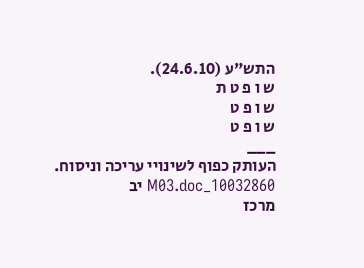התש"ע (24.6.10).
ש ו פ ט ת
ש ו פ ט
ש ו פ ט
___
העותק כפוף לשינויי עריכה וניסוח. 10032860_M03.doc יב
מרכז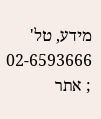מידע, טל' 02-6593666 ; אתר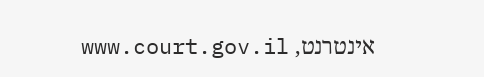אינטרנט, www.court.gov.il